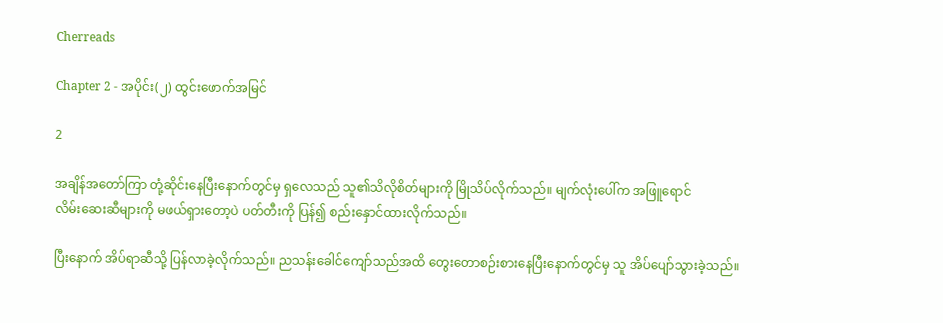Cherreads

Chapter 2 - အပိုင်း(၂) ထွင်းဖောက်အမြင်

2

အချိန်အတော်ကြာ တုံ့ဆိုင်းနေပြီးနောက်တွင်မှ ရှလေသည် သူ၏သိလိုစိတ်များကို မြိုသိပ်လိုက်သည်။ မျက်လုံးပေါ်က အဖြူရောင်လိမ်း‌ဆေးဆီများကို မဖယ်ရှားတော့ပဲ ပတ်တီးကို ပြန်၍ စည်းနှောင်ထားလိုက်သည်။

ပြီးနောက် အိပ်ရာဆီသို့ ပြန်လာခဲ့လိုက်သည်။ ညသန်းခေါင်ကျော်သည်အထိ တွေးတောစဉ်းစားနေပြီးနောက်တွင်မှ သူ အိပ်ပျော်သွားခဲ့သည်။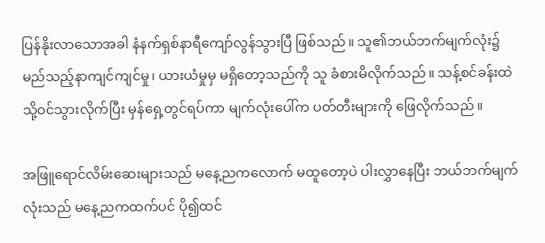ပြန်နိုးလာသောအခါ နံနက်ရှစ်နာရီကျော်လွန်သွားပြီ ဖြစ်သည်။ သူ၏ဘယ်ဘက်မျက်လုံး၌ မည်သည့်နာကျင်ကျင်မှု၊ ယားယံမှုမှ မရှိတော့သည်ကို သူ ခံစားမိလိုက်သည်။ သန့်စင်ခန်းထဲသို့ဝင်သွားလိုက်ပြီး မှန်ရှေ့တွင်ရပ်ကာ မျက်လုံးပေါ်က ပတ်တီးများကို ဖြေလိုက်သည်။

အဖြူရောင်လိမ်းဆေးများသည် မနေ့ညကလောက် မထူတော့ပဲ ပါးလွှာနေပြီး ဘယ်ဘက်မျက်လုံးသည် မနေ့ညကထက်ပင် ပို၍ထင်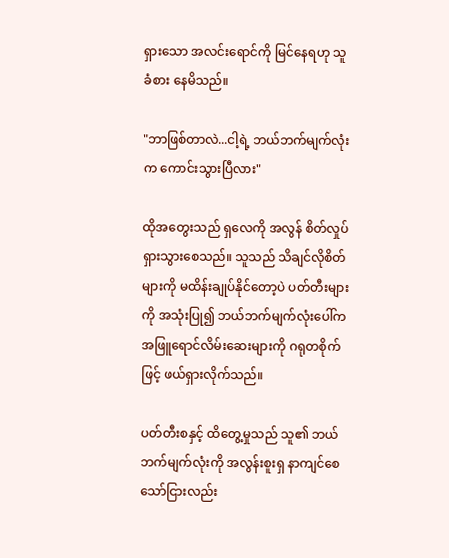ရှားသော အလင်းရောင်ကို မြင်နေရဟု သူ ခံစား နေမိသည်။

"ဘာဖြစ်တာလဲ...ငါ့ရဲ့ ဘယ်ဘက်မျက်လုံးက ကောင်းသွားပြီလား"

ထိုအတွေးသည် ရှလေကို အလွန် စိတ်လှုပ်ရှားသွားစေသည်။ သူသည် သိချင်လိုစိတ်များကို မထိန်းချုပ်နိုင်‌တော့ပဲ ပတ်တီးများကို အသုံးပြု၍ ဘယ်ဘက်မျက်လုံး‌ပေါ်က အဖြူရောင်လိမ်း‌ဆေးများကို ဂရုတစိုက်ဖြင့် ဖယ်ရှားလိုက်သည်။

ပတ်တီးစနှင့် ထိတွေ့မှုသည် သူ၏ ဘယ်ဘက်မျက်လုံးကို အလွန်းစူးရှ နာကျင်စေသော်ငြားလည်း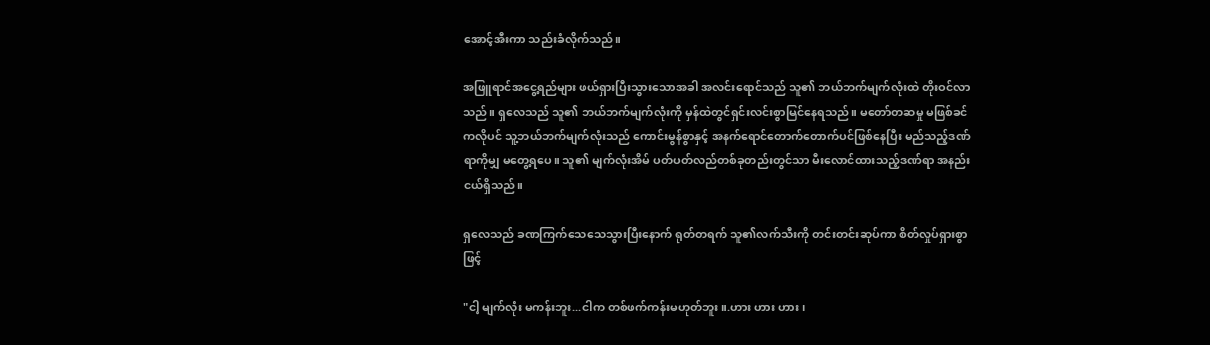အောင့်အီးကာ သည်းခံလိုက်သည်။

အဖြူရာင်အငွေ့ရည်များ ဖယ်ရှားပြီးသွားသောအခါ အလင်း‌ရောင်သည် သူ၏ ဘယ်ဘက်မျက်လုံးထဲ တိုးဝင်လာသည်။ ရှလေသည် သူ၏ ဘယ်ဘက်မျက်လုံးကို မှန်ထဲတွင်ရှင်းလင်းစွာမြင်နေရသည်။ မတော်တဆမှု မဖြစ်ခင်ကလိုပင် သူ့ဘယ်ဘက်မျက်လုံးသည် ကောင်းမွန်စွာနှင့် အနက်ရောင်တောက်‌တောက်ပင်ဖြစ်နေပြီး မည်သည့်ဒဏ်ရာကိုမျှ မတွေ့ရပေ။ သူ၏ မျက်လုံးအိမ် ပတ်ပတ်လည်တစ်ခုတည်းတွင်သာ မီးလောင်ထားသည့်ဒဏ်ရာ အနည်းငယ်ရှိသည်။

ရှလေသည် ခဏကြက်သေသေသွားပြီးနောက် ရုတ်တရက် သူ၏လက်သီးကို တင်းတင်းဆုပ်ကာ စိတ်လှုပ်ရှားစွာဖြင့်

"ငါ့ မျက်လုံး မကန်းဘူး...ငါက တစ်ဖက်ကန်းမဟုတ်ဘူး။.ဟား ဟား ဟား၊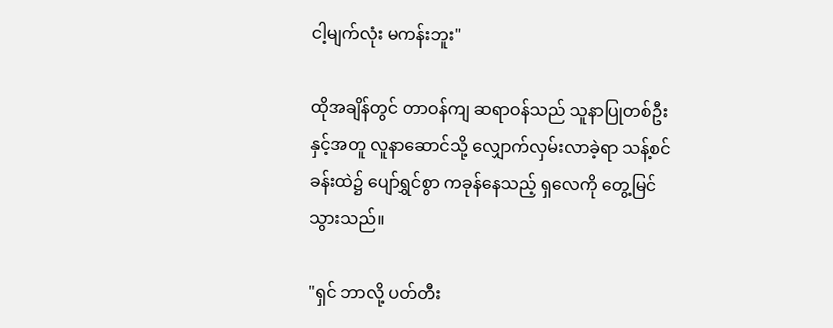ငါ့မျက်လုံး မကန်းဘူး"

ထိုအချိန်တွင် တာဝန်ကျ ဆရာဝန်သည် သူနာပြုတစ်ဦးနှင့်အတူ လူနာဆောင်သို့ လျှောက်လှမ်းလာခဲ့ရာ သန့်စင်ခန်းထဲ၌ ပျော်ရွှင်စွာ ကခုန်နေသည့် ရှလေကို တွေ့မြင်သွားသည်။

"ရှင် ဘာလို့ ပတ်တီး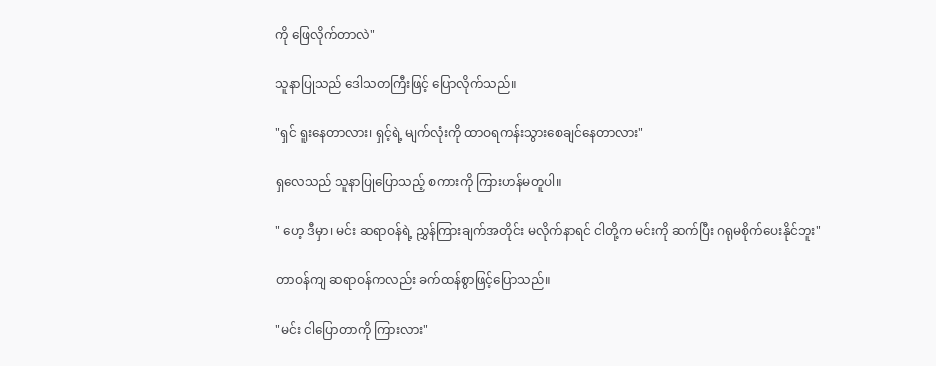ကို ဖြေလိုက်တာလဲ"

သူနာပြုသည် ဒေါသတကြီးဖြင့် ပြောလိုက်သည်။

"ရှင် ရူးနေတာလား၊ ရှင့်ရဲ့ မျက်လုံးကို ထာဝရကန်းသွားစေချင်နေတာလား"

ရှလေသည် သူနာပြုပြောသည့် စကားကို ကြားဟန်မတူပါ။

" ဟေ့ ဒီမှာ၊ မင်း ဆရာဝန်ရဲ့ ညွှန်ကြားချက်အတိုင်း မလိုက်နာရင် ငါတို့က မင်းကို ဆက်ပြီး ဂရုမစိုက်ပေးနိုင်ဘူး"

တာဝန်ကျ ဆရာဝန်ကလည်း ခက်ထန်စွာဖြင့်ပြောသည်။

"မင်း ငါပြောတာကို ကြားလား"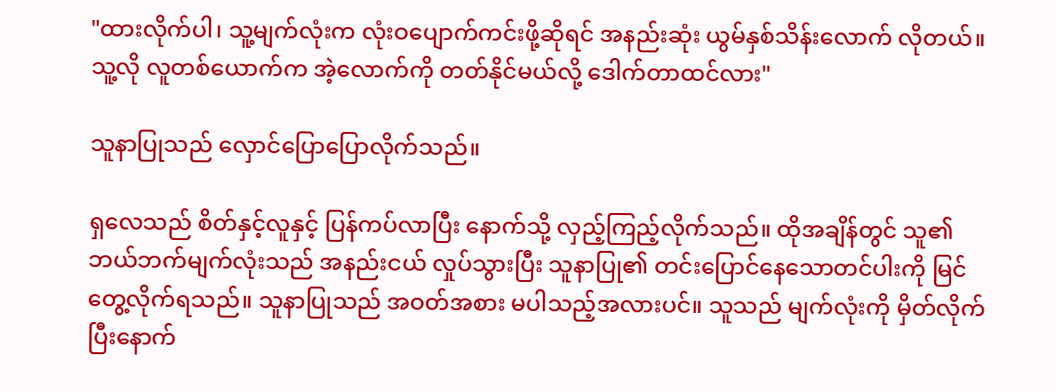"ထားလိုက်ပါ၊ သူ့မျက်လုံးက လုံးဝပျောက်ကင်းဖို့ဆိုရင် အနည်းဆုံး‌ ယွမ်နှစ်သိန်းလောက် လိုတယ်။ သူ့လို လူတစ်ယောက်က အဲ့လောက်ကို တတ်နိုင်မယ်လို့ ဒေါက်တာထင်လား"

သူနာပြုသည် လှောင်ပြောပြောလိုက်သည်။

ရှလေသည် စိတ်နှင့်လူနှင့် ပြန်ကပ်လာပြီး နောက်သို့ လှည့်ကြည့်လိုက်သည်။ ထိုအချိန်တွင် သူ၏ ဘယ်ဘက်မျက်လုံးသည် အနည်းငယ် လှုပ်သွားပြီး သူနာပြု၏ တင်းပြောင်‌နေသောတင်ပါးကို မြင်တွေ့လိုက်ရသည်။ သူနာပြုသည် အဝတ်အစား မပါသည့်အလားပင်။ သူသည် မျက်လုံးကို မှိတ်လိုက်ပြီးနောက်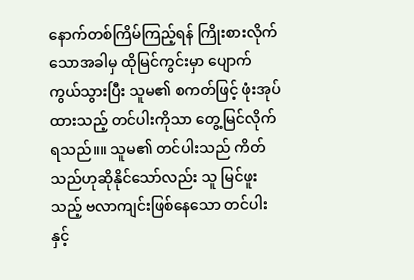နောက်တစ်ကြိမ်ကြည့်ရန် ကြိုးစားလိုက်သောအခါမှ ထိုမြင်ကွင်းမှာ ပျောက်ကွယ်သွားပြီး သူမ၏ စကတ်ဖြင့် ဖုံးအုပ်ထားသည့် တင်ပါးကိုသာ တွေ့မြင်လိုက်ရသည်။။ သူမ၏ တင်ပါးသည် ကိတ်သည်ဟုဆိုနိုင်သော်လည်း သူ မြင်ဖူးသည့် ဗလာကျင်းဖြစ်နေသော တင်ပါးနှင့်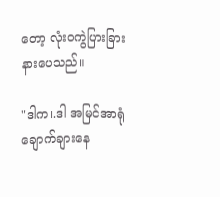တော့ လုံးဝကွဲပြားခြားနားပေသည်။

"ဒါက၊.ဒါ အမြင်အာရုံချောက်ချားနေ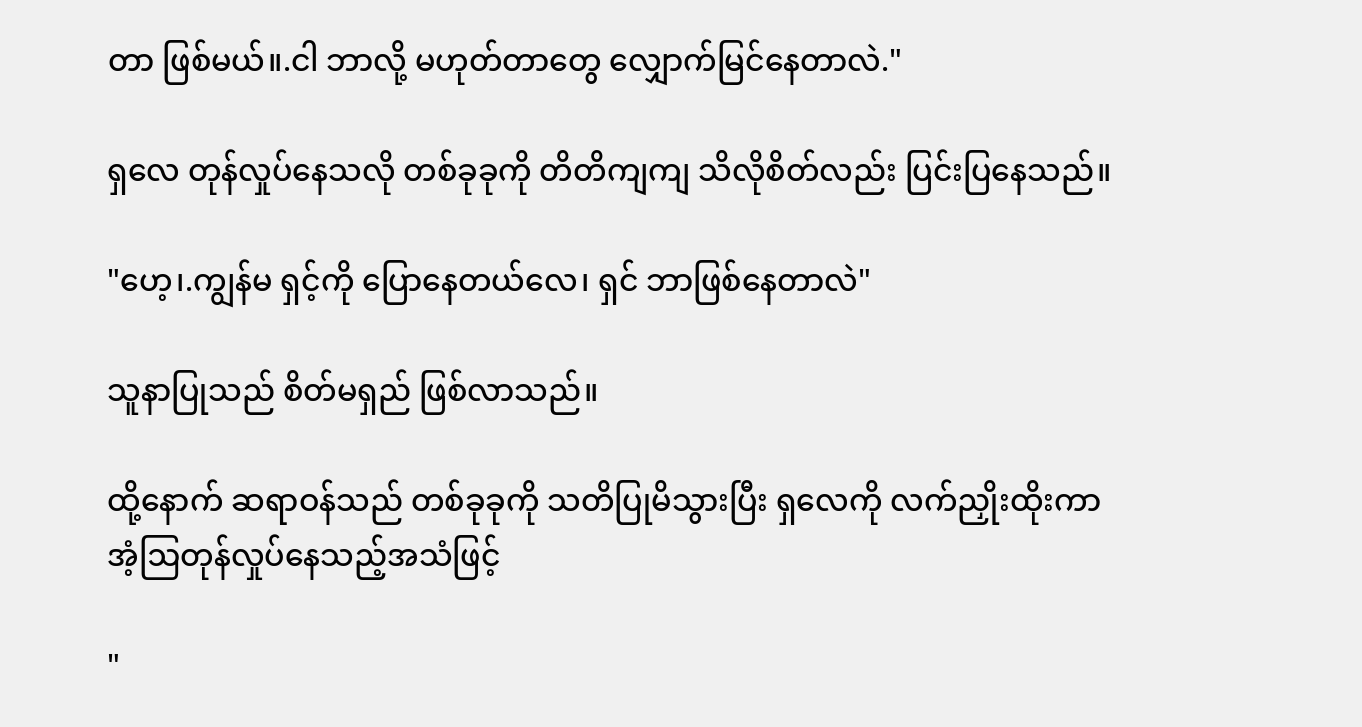တာ ဖြစ်မယ်။.ငါ ဘာလို့ မဟုတ်တာတွေ လျှောက်မြင်နေတာလဲ."

ရှလေ တုန်လှုပ်နေသလို တစ်ခုခုကို တိတိကျကျ သိလိုစိတ်လည်း ပြင်းပြနေသည်။

"ဟေ့၊.ကျွန်မ ရှင့်ကို ပြောနေတယ်လေ၊ ရှင် ဘာဖြစ်နေတာလဲ"

သူနာပြုသည် စိတ်မရှည် ဖြစ်လာသည်။

ထို့နောက် ဆရာဝန်သည် တစ်ခုခုကို သတိပြုမိသွားပြီး ရှလေကို လက်ညှိုးထိုးကာ အံ့ဩတုန်လှုပ်နေသည့်အသံဖြင့်

"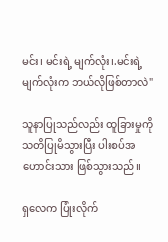မင်း၊ မင်းရဲ့ မျက်လုံး၊.မင်းရဲ့ မျက်လုံးက ဘယ်လိုဖြစ်တာလဲ"

သူနာပြုသည်လည်း ထူခြားမှုကို သတိပြုမိသွားပြီး ပါးစပ်အဟောင်းသား ဖြစ်သွားသည်။

ရှလေက ပြုံးလိုက်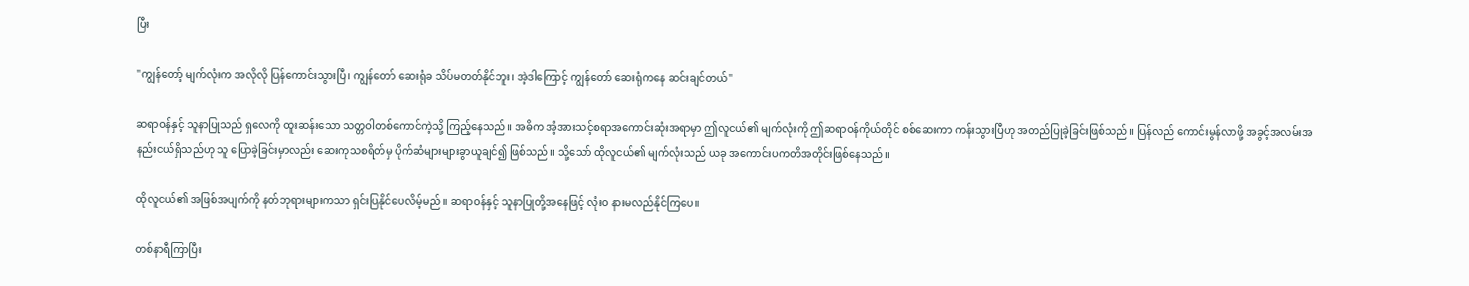ပြီး

"ကျွန်တော့် မျက်လုံးက အလိုလို ပြန်ကောင်းသွားပြီ၊ ကျွန်တော် ဆေးရုံခ သိပ်မတတ်နိုင်ဘူး၊ အဲ့ဒါကြောင့် ကျွန်တော် ဆေးရုံကနေ ဆင်းချင်တယ်"

ဆရာဝန်နှင့် သူနာပြုသည် ရှလေကို ထူးဆန်းသော သတ္တဝါတစ်ကောင်ကဲ့သို့ ကြည့်နေသည်။ အဓိက အံ့အားသင့်စရာအကောင်းဆုံးအရာမှာ ဤလူငယ်၏ မျက်လုံးကို ဤဆရာဝန်ကိုယ်တိုင် စစ်ဆေးကာ ကန်းသွားပြီဟု အတည်ပြုခဲ့ခြင်းဖြစ်သည်။ ပြန်လည် ကောင်းမွန်လာဖို့ အခွင့်အလမ်းအနည်းငယ်ရှိသည်ဟု သူ ပြောခဲ့ခြင်းမှာလည်း ဆေးကုသစရိတ်မှ ပိုက်ဆံများများခွာယူချင်၍ ဖြစ်သည်။ သို့သော် ထိုလူငယ်၏ မျက်လုံးသည် ယခု အကောင်းပကတိအတိုင်းဖြစ်နေသည်။

ထိုလူငယ်၏ အဖြစ်အပျက်ကို နတ်ဘုရားများကသာ ရှင်းပြနိုင်ပေလိမ့်မည်။ ဆရာဝန်နှင့် သူနာပြုတို့အနေဖြင့် လုံးဝ နားမလည်နိုင်ကြပေ။

တစ်နာရီကြာပြီး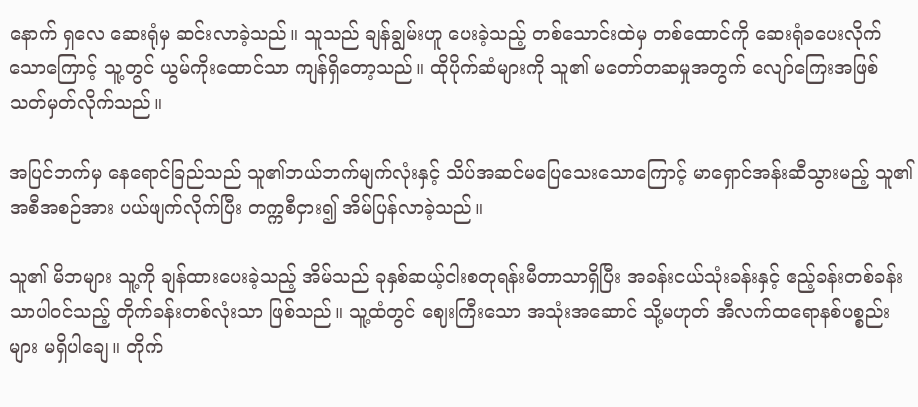နောက် ရှလေ ဆေးရုံမှ ဆင်းလာခဲ့သည်။ သူသည် ချန်ချွမ်းဟူ ပေးခဲ့သည့် တစ်သောင်းထဲမှ တစ်ထောင်ကို ဆေးရုံခပေးလိုက်သောကြောင့် သူ့တွင် ယွမ်ကိုးထောင်သာ ကျန်ရှိတော့သည်။ ထိုပိုက်ဆံများကို သူ၏ မတော်တဆမှုအတွက် လျော်ကြေးအဖြစ် သတ်မှတ်လိုက်သည်။

အပြင်ဘက်မှ နေရောင်ခြည်‌သည် သူ၏ဘယ်ဘက်မျက်လုံးနှင့် သိပ်အ‌ဆင်မပြေသေးသောကြောင့် မာရှောင်အန်းဆီသွားမည့် သူ၏အစီအစဉ်အား ပယ်ဖျက်လိုက်ပြီး တက္ကစီငှား၍ အိမ်ပြန်လာခဲ့သည်။

သူ၏ မိဘများ သူ့ကို ချန်ထားပေးခဲ့သည့် အိမ်သည် ခုနှစ်ဆယ့်ငါးစတုရန်းမီတာသာရှိပြီး အခန်းငယ်သုံးခန်းနှင့် ဧည့်ခန်းတစ်ခန်းသာပါဝင်သည့် တိုက်ခန်းတစ်လုံးသာ ဖြစ်သည်။ သူ့ထံတွင် ဈေးကြီးသော အသုံးအဆောင် သို့မဟုတ် အီလက်ထရောနစ်ပစ္စည်းများ မရှိပါချေ။ တိုက်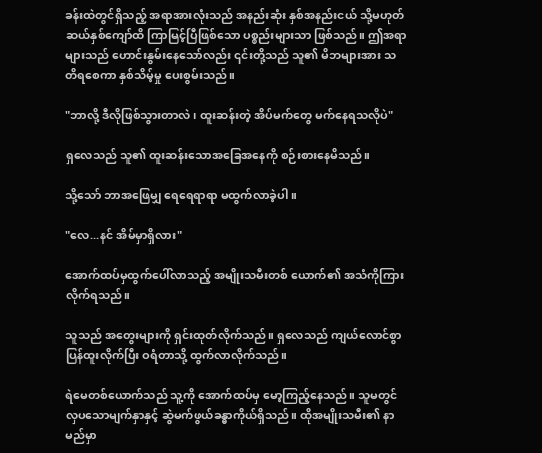ခန်းထဲတွင်ရှိသည့် အရာအားလုံးသည် အနည်းဆုံး နှစ်အနည်းငယ် သို့မဟုတ် ဆယ်နှစ်ကျော်ထိ ကြာမြင့်ပြီဖြစ်သော ပစ္စည်းများသာ ဖြစ်သည်။ ဤအရာများသည် ဟောင်းနွမ်းနေသော်လည်း ၎င်းတို့သည် သူ၏ မိဘများအား သတိရစေကာ နှစ်သိမ့်မှု ပေးစွမ်းသည်။

"ဘာလို့ ဒီလိုဖြစ်သွားတာလဲ၊ ထူးဆန်းတဲ့ အိပ်မက်တွေ မက်နေရသလိုပဲ"

ရှလေသည် သူ၏ ထူးဆန်းသောအခြေအနေကို စဉ်းစား‌နေမိသည်။

သို့သော် ဘာအဖြေမျှ ရေရေရာရာ မထွက်လာခဲ့ပါ။

"လေ...နင် အိမ်မှာရှိလား"

အောက်ထပ်မှထွက်‌ပေါ်လာသည့် အမျိုးသမီးတစ်‌ ယောက်၏ အသံကိုကြားလိုက်ရသည်။

သူသည် အတွေးများကို ရှင်းထုတ်လိုက်သည်။ ရှလေသည် ကျယ်လောင်စွာ ပြန်ထူးလိုက်ပြီး ဝရံတာသို့ ထွက်လာလိုက်သည်။

ရဲမေတစ်ယောက်သည် သူ့ကို အောက်ထပ်မှ မော့ကြည့်နေသည်။ သူမတွင် လှပသောမျက်နှာနှင့် ဆွဲမက်ဖွယ်ခန္ဓာကိုယ်ရှိသည်။ ထိုအမျိုးသမီး၏ နာမည်မှာ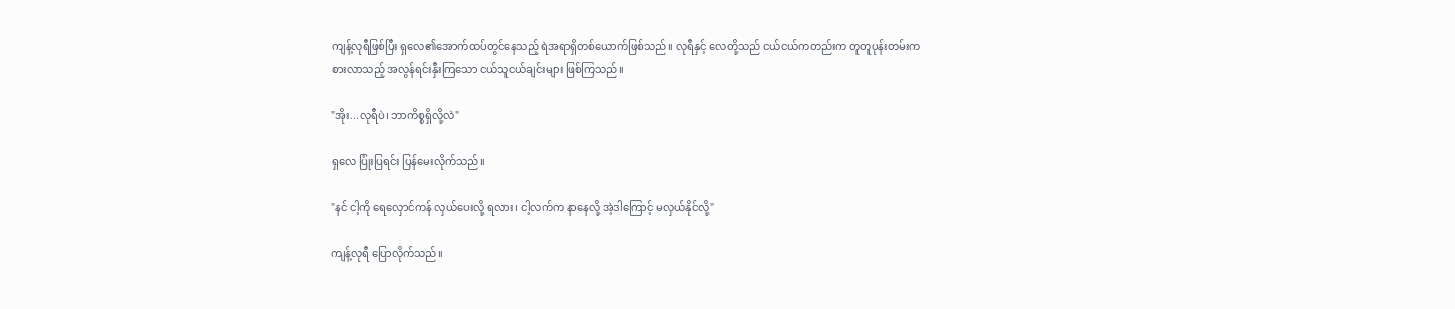ကျန့်လုရီဖြစ်ပြီး ရှလေ၏အောက်ထပ်တွင်နေသည့် ရဲအရာရှိတစ်ယောက်ဖြစ်သည်။ လုရီနှင့် လေတို့သည် ငယ်ငယ်ကတည်းက တူတူပုန်းတမ်းကစားလာသည့် အလွန်ရင်းနှီးကြသော ငယ်သူငယ်ချင်းများ ဖြစ်ကြသည်။

"အိုး...လုရီပဲ၊ ဘာကိစ္စရှိလို့လဲ"

ရှလေ ပြုံးပြရင်း ပြန်မေးလိုက်သည်။

"နင် ငါ့ကို ရေလှောင်ကန် လှယ်ပေးလို့ ရလား၊ ငါ့လက်က နာနေလို့ အဲ့ဒါကြောင့် မလှယ်နိုင်လို့"

ကျန့်လုရီ ပြောလိုက်သည်။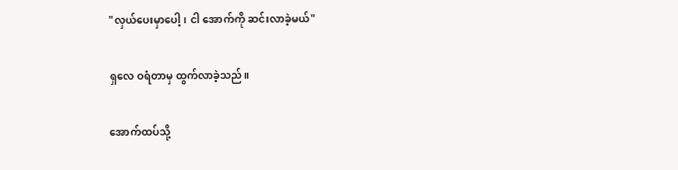"လှယ်ပေးမှာပေါ့၊ ငါ အောက်ကို ဆင်းလာခဲ့မယ်"

ရှလေ ဝရံတာမှ ထွက်လာခဲ့သည်။

အောက်ထပ်သို့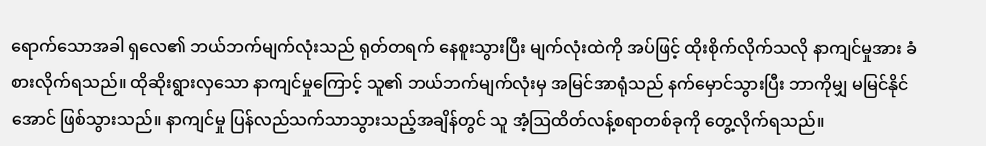ရောက်သောအခါ ရှလေ၏ ဘယ်ဘက်မျက်လုံးသည် ရုတ်တရက် နေစူးသွားပြီး မျက်လုံးထဲကို အပ်ဖြင့် ထိုးစိုက်လိုက်သလို နာကျင်မှုအား ခံစားလိုက်ရသည်။ ထိုဆိုးရွားလှသော နာကျင်မှုကြောင့် သူ၏ ဘယ်ဘက်မျက်လုံးမှ အမြင်အာရုံသည် နက်မှောင်သွားပြီး ဘာကိုမျှ မမြင်နိုင်အောင် ဖြစ်သွားသည်။ နာကျင်မှု ပြန်လည်သက်သာသွားသည့်အချိန်တွင် သူ အံ့ဩထိတ်လန့်စရာတစ်ခုကို တွေ့လိုက်ရသည်။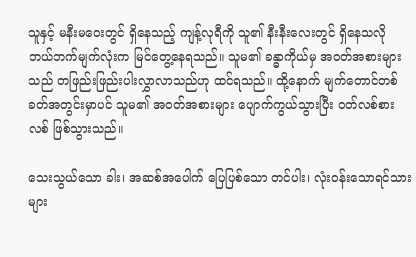သူနှင့် မနီးမဝေးတွင် ရှိနေသည့် ကျန့်လုရီကို သူ၏ နီးနီးလေး‌တွင် ရှိနေသလို ဘယ်ဘက်မျက်လုံးက မြင်တွေ့နေရသည်။ သူမ၏ ခန္ဓာကိုယ်မှ အဝတ်အစားများသည် တဖြည်းဖြည်းပါးလွှာလာသည်ဟု ထင်ရသည်။ ထို့နောက် မျက်တောင်တစ်ခတ်အတွင်းမှာပင် သူမ၏ အဝတ်အစားများ ပျောက်ကွယ်သွားပြီး ဝတ်လစ်စားလစ် ဖြစ်သွားသည်။

သေးသွယ်သော ခါး၊ အဆစ်အပေါက် ပြေပြစ်သော တင်ပါး၊ လုံးဝန်းသောရင်သားများ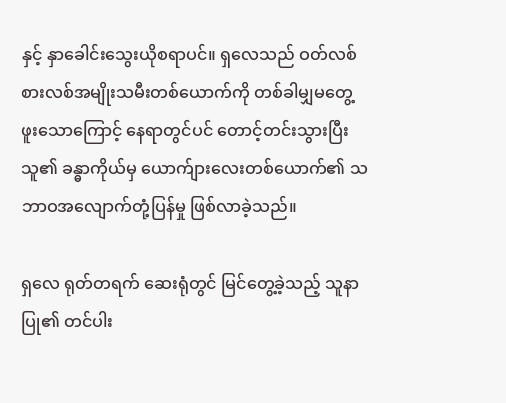နှင့် နှာခေါင်းသွေးယိုစရာပင်။ ရှလေသည် ဝတ်လစ်စားလစ်အမျိုးသမီးတစ်ယောက်ကို တစ်ခါမျှမတွေ့ဖူးသောကြောင့် နေရာတွင်ပင် တောင့်တင်းသွားပြီး သူ၏ ခန္ဓာကိုယ်မှ ယောက်ျားလေးတစ်ယောက်၏ သဘာဝအလျောက်တုံ့ပြန်မှု ဖြစ်လာခဲ့သည်။

ရှလေ ရုတ်တရက် ဆေးရုံတွင် မြင်တွေ့ခဲ့သည့် သူနာပြု၏ တင်ပါး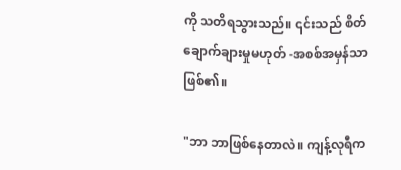ကို သတိရသွားသည်။ ၎င်းသည် စိတ်ချောက်ချားမှုမဟုတ် -အစစ်အမှန်သာဖြစ်၏။

"ဘာ ဘာဖြစ်နေတာလဲ။ ကျန့်လုရီက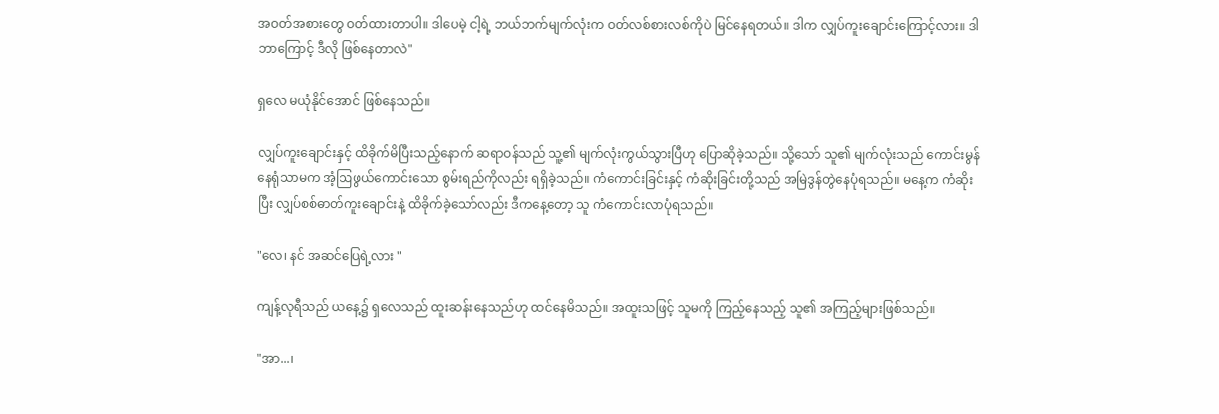အဝတ်အစားတွေ ဝတ်ထားတာပါ။ ဒါပေမဲ့ ငါ့ရဲ့ ဘယ်ဘက်မျက်လုံးက ဝတ်လစ်စားလစ်ကိုပဲ မြင်နေရတယ်။ ဒါက လျှပ်ကူးချောင်းကြောင့်လား။ ဒါဘာကြောင့် ဒီလို ဖြစ်နေတာလဲ"

ရှလေ မယုံနိုင်အောင် ဖြစ်နေသည်။

လျှပ်ကူးချောင်းနှင့် ထိခိုက်မိပြီးသည့်နောက် ဆရာဝန်သည် သူ့၏ မျက်လုံးကွယ်သွားပြီဟု ပြောဆိုခဲ့သည်။ သို့သော် သူ၏ မျက်လုံးသည် ကောင်းမွန်နေရုံသာမက အံ့ဩဖွယ်ကောင်းသော စွမ်းရည်ကိုလည်း ရရှိခဲ့သည်။ ကံကောင်းခြင်းနှင့် ကံဆိုးခြင်းတို့သည် အမြဲဒွန်တွဲနေပုံရသည်။ မနေ့က ကံဆိုးပြီး လျှပ်စစ်ဓာတ်ကူး‌ချောင်းနဲ့ ထိခိုက်ခဲ့သော်လည်း ဒီကနေ့တော့ သူ ကံကောင်းလာပုံရသည်။

"လေ၊ နင် အဆင်ပြေရဲ့လား "

ကျန့်လုရီသည် ယနေ့၌ ရှလေသည် ထူးဆန်းနေသည်ဟု ထင်နေမိသည်။ အထူးသဖြင့် သူမကို ကြည့်နေသည့် သူ၏ အကြည့်များဖြစ်သည်။

"အာ...၊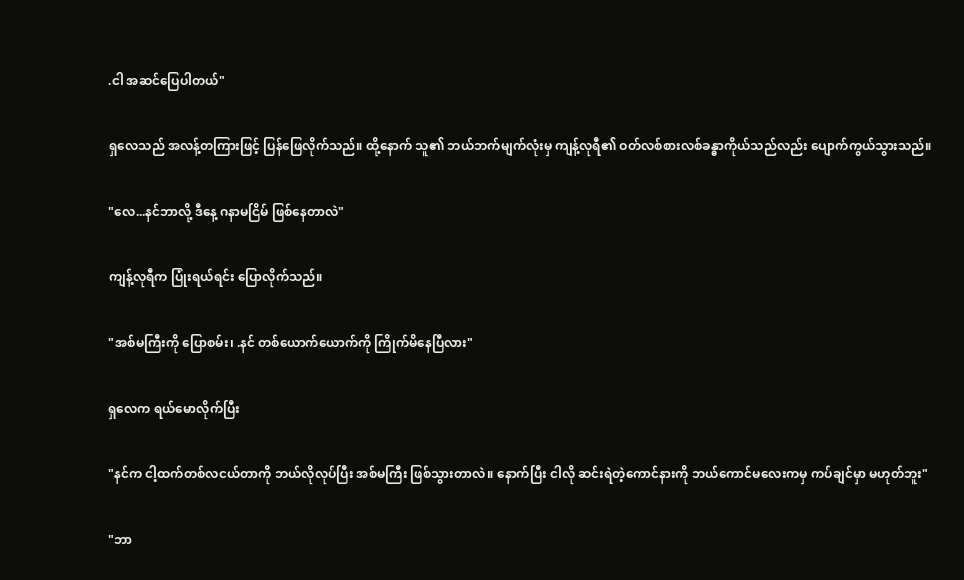.ငါ အဆင်ပြေပါတယ်"

ရှလေသည် အလန့်တကြားဖြင့် ပြန်ဖြေလိုက်သည်။ ထို့နောက် သူ၏ ဘယ်ဘက်မျက်လုံးမှ ကျန့်လုရီ၏ ဝတ်လစ်စားလစ်ခန္ဓာကိုယ်သည်လည်း ပျောက်ကွယ်သွားသည်။

"လေ...နင်ဘာလို့ ဒီနေ့ ဂနာမငြိမ် ဖြစ်နေတာလဲ"

ကျန့်လုရီက ပြုံးရယ်ရင်း ပြောလိုက်သည်။

"အစ်မကြီးကို ပြောစမ်း၊ .နင် တစ်ယောက်ယောက်ကို ကြိုက်မိနေပြီလား"

ရှလေက ရယ်မောလိုက်ပြီး

"နင်က ငါ့ထက်တစ်လငယ်တာကို ဘယ်လိုလုပ်ပြီး အစ်မကြီး ဖြစ်သွားတာလဲ။ နောက်ပြီး ငါလို ဆင်းရဲတဲ့ကောင်နားကို ဘယ်ကောင်မလေးကမှ ကပ်ချင်မှာ မဟုတ်ဘူး"

"ဘာ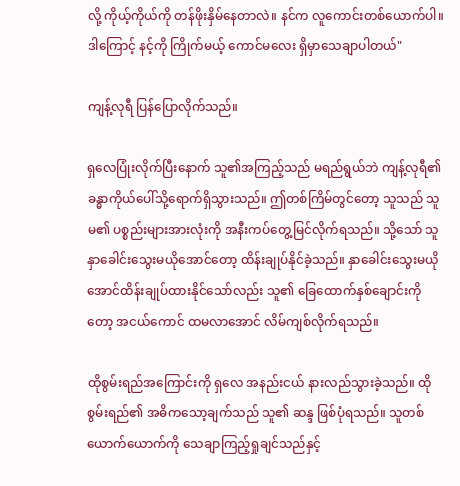လို့ ကိုယ့်ကိုယ်ကို တန်ဖိုးနှိမ်‌နေတာလဲ။ နင်က လူကောင်းတစ်ယောက်ပါ။ ဒါကြောင့် နင့်ကို ကြိုက်မယ့် ကောင်မလေး ရှိမှာသေချာပါတယ်"

ကျန့်လုရီ ပြန်ပြောလိုက်သည်။

ရှလေပြုံးလိုက်ပြီးနောက် သူ၏အကြည့်သည် မရည်ရွယ်ဘဲ ကျန့်လုရီ၏ ခန္ဓာကိုယ်ပေါ်သို့ရောက်ရှိသွားသည်။ ဤတစ်ကြိမ်တွင်တော့ သူသည် သူမ၏ ပစ္စည်းများအားလုံးကို အနီးကပ်တွေ့မြင်လိုက်ရသည်။ သို့သော် သူ နှာခေါင်းသွေးမယိုအောင်တော့ ထိန်းချုပ်နိုင်ခဲ့သည်။ နှာခေါင်းသွေးမယိုအောင်ထိန်းချုပ်ထားနိုင်သော်လည်း သူ၏ ခြေထောက်‌နှစ်ချောင်းကိုတော့ အငယ်ကောင် ထမလာအောင် လိမ်ကျစ်လိုက်ရသည်။

ထိုစွမ်းရည်အကြောင်းကို ရှလေ အနည်းငယ် နားလည်သွားခဲ့သည်။ ထိုစွမ်းရည်၏ အဓိကသော့ချက်သည် သူ၏ ဆန္ဒ ဖြစ်ပုံရသည်။ သူတစ်ယောက်ယောက်ကို သေချာကြည့်ရှုချင်သည်နှင့်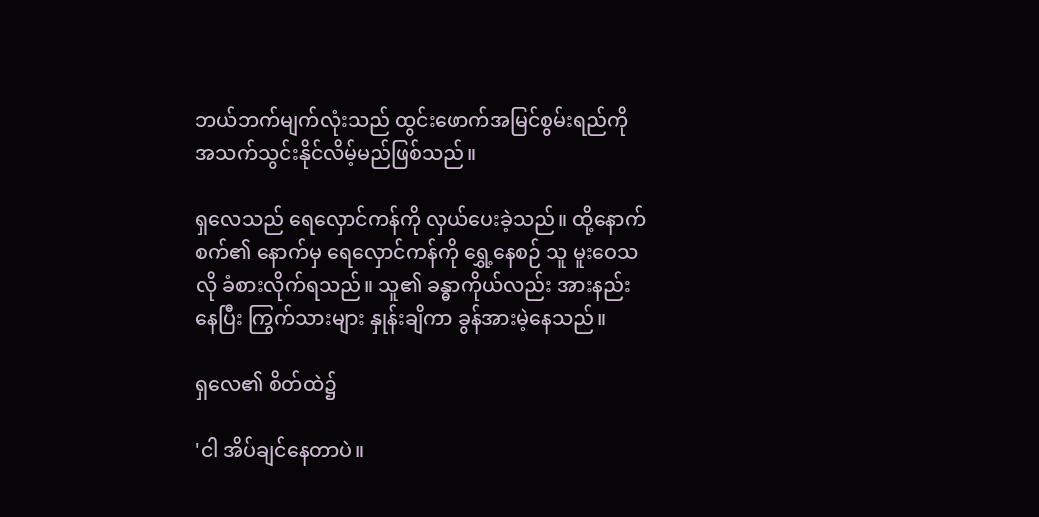ဘယ်ဘက်မျက်လုံးသည် ထွင်းဖောက်အမြင်စွမ်းရည်ကို အသက်သွင်းနိုင်လိမ့်မည်ဖြစ်သည်။

ရှလေသည် ရေလှောင်ကန်ကို လှယ်ပေးခဲ့သည်။ ထို့နောက် စက်၏ နောက်မှ ရေလှောင်ကန်ကို ရွှေ့နေစဉ် သူ မူးဝေသလို ခံစားလိုက်ရသည်။ သူ၏ ခန္ဓာကိုယ်လည်း အားနည်းနေပြီး ကြွက်သားများ နှုန်းချိကာ ခွန်အားမဲ့နေသည်။

ရှလေ၏ စိတ်ထဲ၌

'ငါ အိပ်ချင်နေတာပဲ။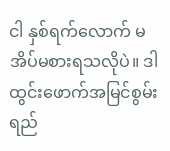ငါ နှစ်ရက်လောက် မအိပ်မစားရသလိုပဲ။ ဒါ ထွင်းဖောက်အမြင်စွမ်းရည်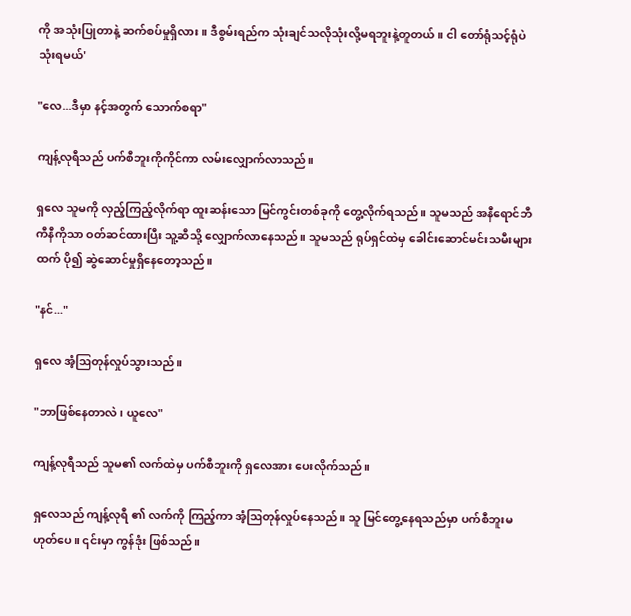ကို အသုံးပြုတာနဲ့ ဆက်စပ်မှုရှိလား။ ဒီစွမ်းရည်က သုံးချင်သလိုသုံးလို့မရဘူးနဲ့တူတယ်။ ငါ တော်ရုံသင့်ရုံပဲ သုံးရမယ်'

"လေ...ဒီမှာ နင့်အတွက် သောက်စရာ"

ကျန့်လုရီသည် ပက်စီဘူးကိုကိုင်ကာ လမ်းလျှောက်လာသည်။

ရှလေ သူမကို လှည့်ကြည့်လိုက်ရာ ထူးဆန်းသော မြင်ကွင်းတစ်ခုကို တွေ့လိုက်ရသည်။ သူမသည် အနီရောင်ဘီကီနီကိုသာ ဝတ်ဆင်ထားပြီး သူ့ဆီသို့ လျှောက်လာနေသည်။ သူမသည် ရုပ်ရှင်ထဲမှ ခေါင်းဆောင်မင်းသမီးများထက် ပို၍ ဆွဲဆောင်မှုရှိ‌နေတော့သည်။

"နင်..."

ရှလေ အံ့ဩတုန်လှုပ်သွားသည်။

"ဘာဖြစ်နေတာလဲ၊ ယူလေ"

ကျန့်လုရီသည် သူမ၏ လက်ထဲမှ ပက်စီဘူးကို ရှလေအား ပေးလိုက်သည်။

ရှလေသည် ကျန့်လုရီ ၏ လက်ကို ကြည့်ကာ အံ့ဩတုန်လှုပ်နေသည်။ သူ မြင်တွေ့နေရသည်မှာ ပက်စီဘူးမဟုတ်ပေ။ ၎င်းမှာ ကွန်ဒုံး ဖြစ်သည်။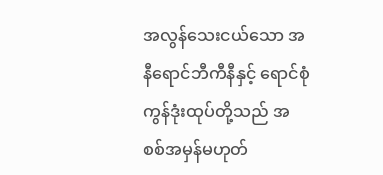အလွန်သေးငယ်သော အနီရောင်ဘီကီနီနှင့် ရောင်စုံ ကွန်ဒုံးထုပ်တို့သည် အစစ်အမှန်မဟုတ်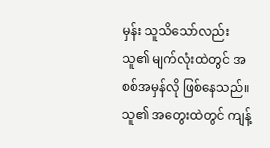မှန်း သူသိ‌သော်လည်း သူ၏ မျက်လုံးထဲတွင် အစစ်အမှန်လို ဖြစ်နေသည်။ သူ၏ အ‌တွေးထဲတွင် ကျန့်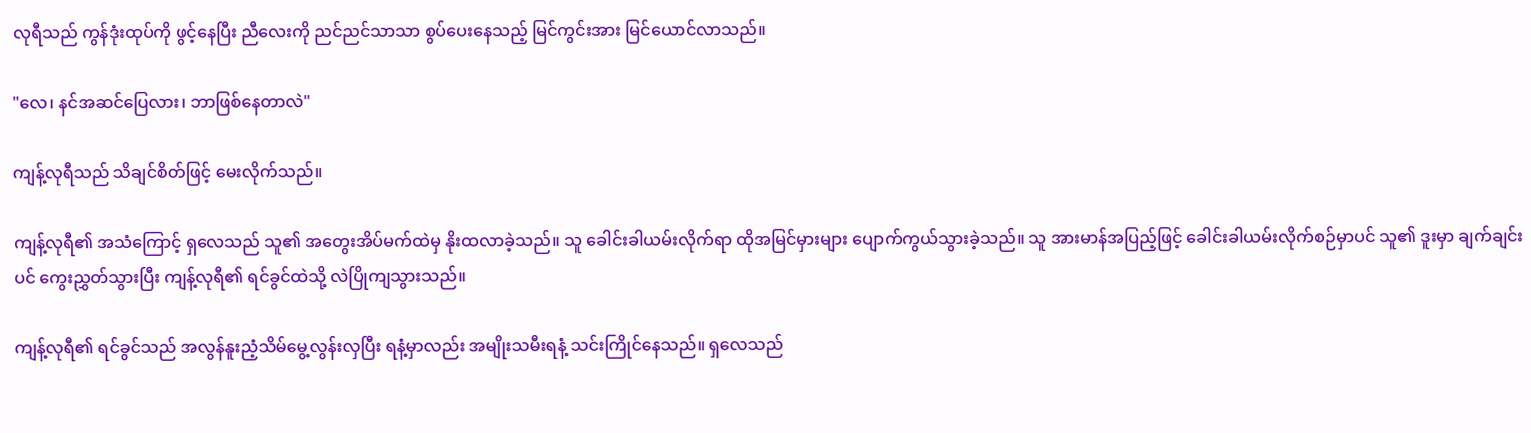လုရီသည် ကွန်ဒုံးထုပ်ကို ဖွင့်နေပြီး ညီလေးကို ညင်ညင်သာသာ စွပ်ပေးနေသည့် မြင်ကွင်းအား မြင်ယောင်လာသည်။

"လေ၊ နင်အဆင်ပြေလား၊ ဘာဖြစ်နေတာလဲ"

ကျန့်လုရီသည် သိချင်စိတ်ဖြင့် မေးလိုက်သည်။

ကျန့်လုရီ၏ အသံကြောင့် ရှလေသည် သူ၏ အတွေးအိပ်မက်ထဲမှ နိုးထလာခဲ့သည်။ သူ ခေါင်းခါယမ်းလိုက်ရာ ထိုအမြင်မှားများ ပျောက်ကွယ်သွားခဲ့သည်။ သူ အားမာန်အပြည့်ဖြင့် ခေါင်းခါယမ်းလိုက်စဉ်မှာပင် သူ၏ ဒူးမှာ ချက်ချင်းပင် ကွေးညွှတ်သွားပြီး ကျန့်လုရီ၏ ရင်ခွင်ထဲသို့ လဲပြိုကျသွားသည်။

ကျန့်လုရီ၏ ရင်ခွင်သည် အလွန်နူးညံ့သိမ်မွေ့လွန်းလှပြီး ရနံ့မှာလည်း အမျိုးသမီးရနံ့ သင်းကြိုင်နေသည်။ ရှလေသည်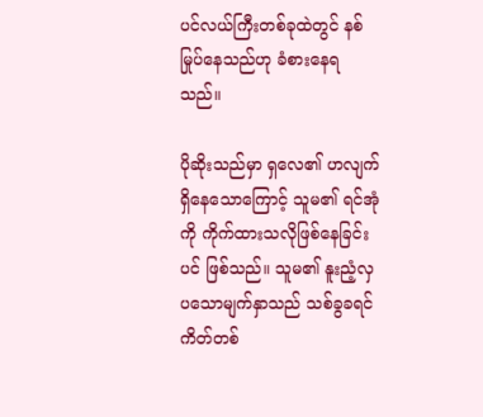ပင်လယ်ကြီးတစ်ခုထဲတွင် နစ်မြုပ်နေသည်ဟု ခံစားနေရသည်။

ပိုဆိုးသည်မှာ ရှလေ၏ ဟလျက်ရှိနေသောကြောင့် သူမ၏ ရင်အုံကို ကိုက်ထားသလိုဖြစ်နေခြင်းပင် ဖြစ်သည်။ သူမ၏ နူးညံ့လှပသောမျက်နှာသည် သစ်ခွခရင်ကိတ်တစ်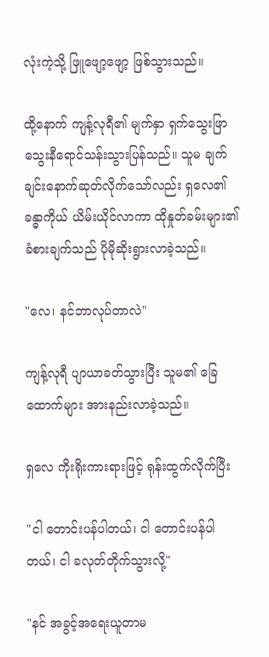လုံးကဲ့သို့ ဖြူဖျော့ဖျော့ ဖြစ်သွားသည်။

ထို့နောက် ကျန့်လုရီ၏ မျက်နှာ ရှက်သွေးဖြာ သွေးနီရောင်သန်းသွားပြန်သည်။ သူမ ချက်ချင်းနောက်ဆုတ်လိုက်သော်လည်း ရှလေ၏ ခန္ဓာကိုယ် ယိမ်းယိုင်လာကာ ထိုနှုတ်ခမ်းများ၏ ခံစားချက်သည် ပိုမိုဆိုးရွားလာခဲ့သည်။

"လေ၊ နင်ဘာလုပ်တာလဲ"

ကျန့်လုရီ ပျာယာခတ်သွားပြီး သူမ၏ ခြေထောက်များ အားနည်းလာခဲ့သည်။

ရှလေ ကိုးရိုးကားရားဖြင့် ရုန်းထွက်လိုက်ပြီး

"ငါ တောင်းပန်ပါတယ်၊ ငါ တောင်းပန်ပါတယ်၊ ငါ ခလုတ်တိုက်သွားလို့"

"နင် အခွင့်အရေးယူတာမ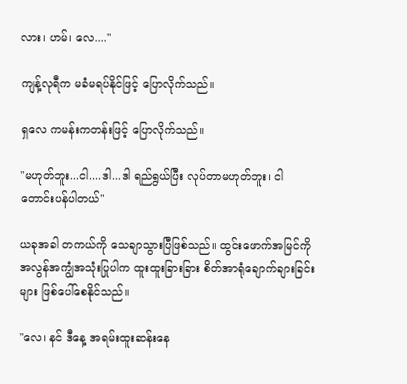လား၊ ဟမ်၊ လေ...."

ကျန့်လုရီက မခံမရပ်နိုင်ဖြင့် ပြောလိုက်သည်။

ရှလေ ကမန်းကတန်းဖြင့် ပြောလိုက်သည်။

"မဟုတ်ဘူး...ငါ....ဒါ...ဒါ ရည်ရွယ်ပြီး လုပ်တာမဟုတ်ဘူး၊ ငါ တောင်းပန်ပါတယ်"

ယခုအခါ တကယ်ကို သေချာသွားပြီဖြစ်သည်။ ထွင်းဖောက်အမြင်ကို အလွန်အကျွံအသုံးပြုပါက ထူးထူးခြားခြား စိတ်အာရုံချောက်ချားခြင်းများ ဖြစ်ပေါ်စေနိုင်သည်။

"လေ၊ နင် ဒီနေ့ အရမ်းထူးဆန်းနေ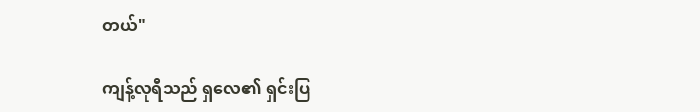တယ်"

ကျန့်လုရီသည် ရှလေ၏ ရှင်းပြ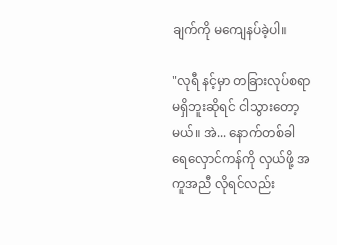ချက်ကို မကျေနပ်ခဲ့ပါ။

"လုရီ နင့်မှာ တခြားလုပ်စရာမရှိဘူးဆိုရင် ငါသွားတော့မယ်။ အဲ... နောက်တစ်ခါ ရေလှောင်ကန်ကို လှယ်ဖို့ အကူအညီ လိုရင်လည်း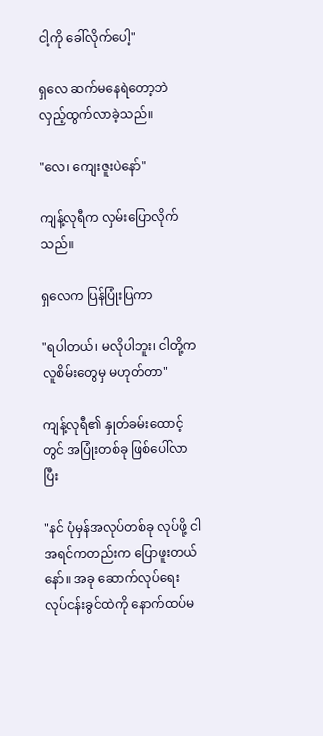ငါ့ကို ခေါ်လိုက်ပေါ့"

ရှလေ ဆက်မနေရဲတော့ဘဲ လှည့်ထွက်လာခဲ့သည်။

"လေ၊ ကျေးဇူးပဲနော်"

ကျန့်လုရီက လှမ်းပြောလိုက်သည်။

ရှလေက ပြန်ပြုံးပြကာ

"ရပါတယ်၊ မလိုပါဘူး၊ ငါတို့က လူစိမ်းတွေမှ မဟုတ်တာ"

ကျန့်လုရီ၏ နှုတ်ခမ်းထောင့်တွင် အပြုံးတစ်ခု ဖြစ်ပေါ်လာပြီး

"နင် ပုံမှန်အလုပ်တစ်ခု လုပ်ဖို့ ငါ အရင်ကတည်းက ပြောဖူးတယ်နော်။ အခု ဆောက်လုပ်ရေး လုပ်ငန်းခွင်ထဲကို နောက်ထပ်မ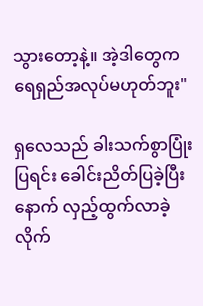သွား‌တော့နဲ့။ အဲ့ဒါတွေက ရေရှည်အလုပ်မဟုတ်ဘူး"

ရှလေသည် ခါးသက်စွာပြုံးပြရင်း ခေါင်းညိတ်ပြခဲ့ပြီးနောက် လှည့်ထွက်လာခဲ့လိုက်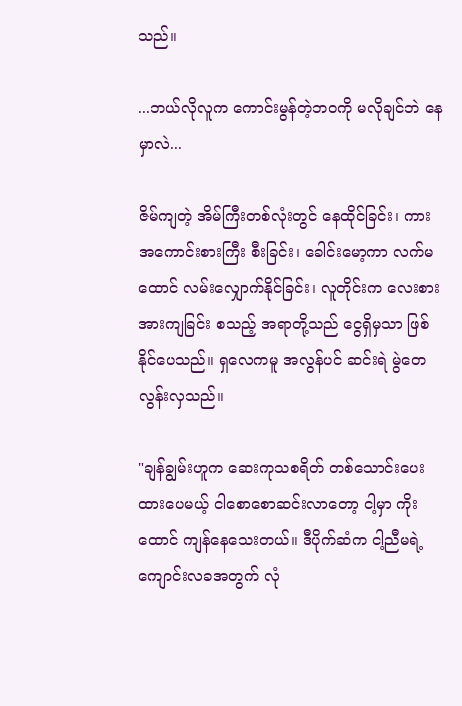သည်။

...ဘယ်လိုလူက ကောင်းမွန်တဲ့ဘဝကို မလိုချင်ဘဲ နေမှာလဲ...

ဇိမ်ကျတဲ့ အိမ်ကြီးတစ်လုံးတွင် နေထိုင်ခြင်း၊ ကား အကောင်းစားကြီး စီးခြင်း၊ ခေါင်းမော့ကာ လက်မထောင် လမ်းလျှောက်နိုင်ခြင်း၊ လူတိုင်းက လေးစားအားကျခြင်း စသည့် အရာတို့သည် ငွေရှိမှသာ ဖြစ်နိုင်ပေသည်။ ရှလေကမူ အလွန်ပင် ဆင်းရဲ မွဲတေလွန်းလှသည်။

"ချန်ချွမ်းဟူက ဆေးကုသစရိတ် တစ်သောင်းပေးထားပေမယ့် ငါစောစောဆင်းလာတော့ ငါ့မှာ ကိုးထောင် ကျန်နေသေးတယ်။ ဒီပိုက်ဆံက ငါ့ညီမရဲ့ ကျောင်းလခအတွက် လုံ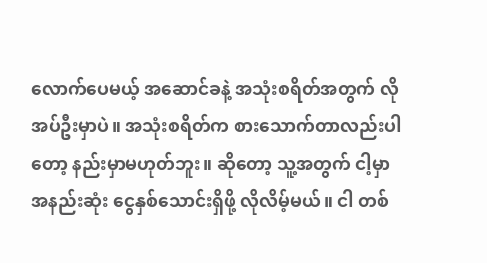လောက်‌ပေမယ့် အဆောင်ခနဲ့ အသုံးစရိတ်အတွက် လိုအပ်ဦးမှာပဲ။ အသုံးစရိတ်က စားသောက်တာလည်းပါတော့ နည်းမှာမဟုတ်ဘူး။ ဆိုတော့ သူ့အတွက် ငါ့မှာ အနည်းဆုံး ငွေနှစ်သောင်းရှိဖို့ လိုလိမ့်မယ်။ ငါ တစ်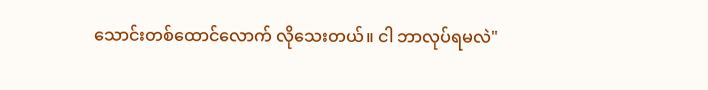သောင်းတစ်ထောင်လောက် လိုသေးတယ်။ ငါ ဘာလုပ်ရမလဲ"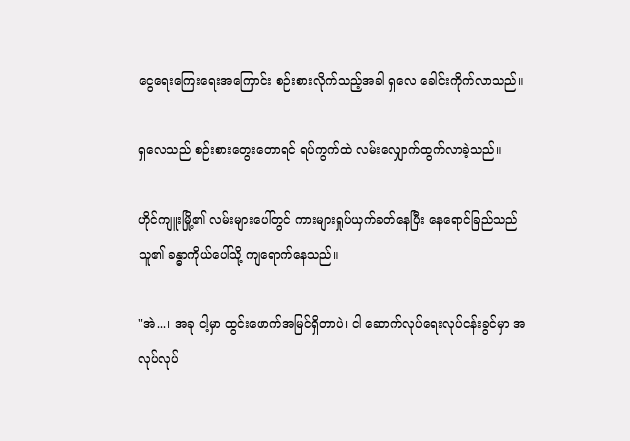ငွေရေးကြေးရေးအကြောင်း စဉ်းစားလိုက်သည့်အခါ ရှလေ ခေါင်းကိုက်လာသည်။

ရှလေသည် စဉ်းစားတွေးတောရင် ရပ်ကွက်ထဲ လမ်းလျှောက်ထွက်လာခဲ့သည်။

ဟိုင်ကျူးမြို့၏ လမ်းများပေါ်တွင် ကားများရှုပ်ယှက်ခတ်‌နေပြီး နေရောင်ခြည်သည် သူ၏ ခန္ဓာကိုယ်ပေါ်သို့ ကျရောက်နေသည်။

"အဲ...၊ အခု ငါ့မှာ ထွင်းဖောက်အမြင်ရှိတာပဲ၊ ငါ ဆောက်လုပ်ရေးလုပ်ငန်းခွင်မှာ အလုပ်လုပ်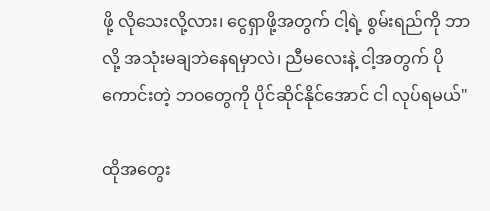ဖို့ လိုသေးလို့လား၊ ငွေရှာဖို့အတွက် ငါ့ရဲ့ စွမ်းရည်ကို ဘာလို့ အသုံးမချဘဲနေရမှာလဲ၊ ညီမလေးနဲ့ ငါ့အတွက် ပိုကောင်းတဲ့ ဘဝတွေကို ပိုင်ဆိုင်နိုင်အောင် ငါ လုပ်ရမယ်"

ထိုအတွေး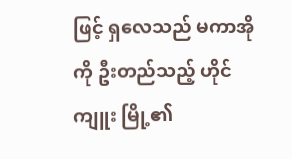ဖြင့် ရှလေသည် မကာအိုကို ဦးတည်သည့် ဟိုင်ကျူး မြို့၏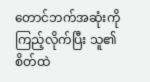တောင်ဘက်အဆုံးကို ကြည့်လိုက်ပြီး သူ၏ စိတ်ထဲ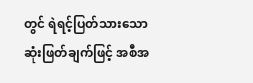တွင် ရဲရင့်ပြတ်သားသော ဆုံးဖြတ်ချက်ဖြင့် အစီအ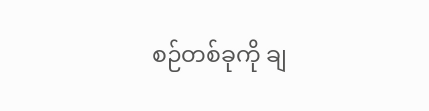စဉ်တစ်ခုကို ချ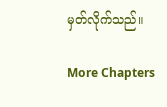မှတ်လိုက်သည်။

More Chapters